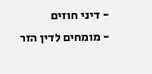- דיני חוזים
- מומחים לדין הזר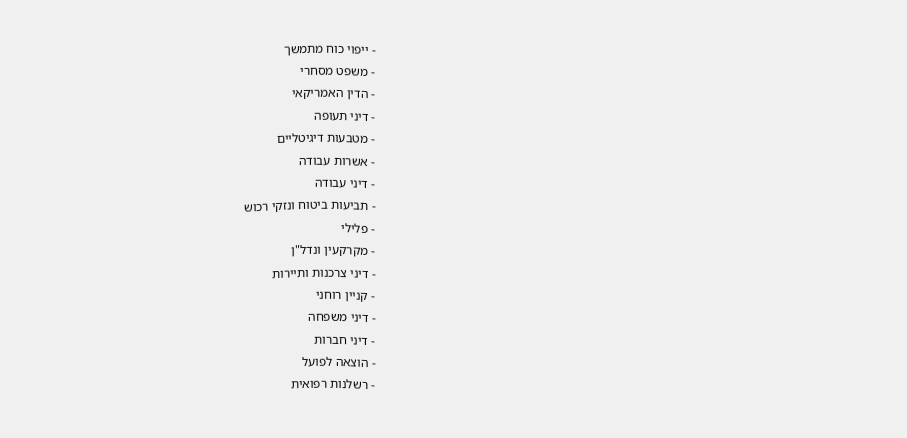- ייפוי כוח מתמשך
- משפט מסחרי
- הדין האמריקאי
- דיני תעופה
- מטבעות דיגיטליים
- אשרות עבודה
- דיני עבודה
- תביעות ביטוח ונזקי רכוש
- פלילי
- מקרקעין ונדל"ן
- דיני צרכנות ותיירות
- קניין רוחני
- דיני משפחה
- דיני חברות
- הוצאה לפועל
- רשלנות רפואית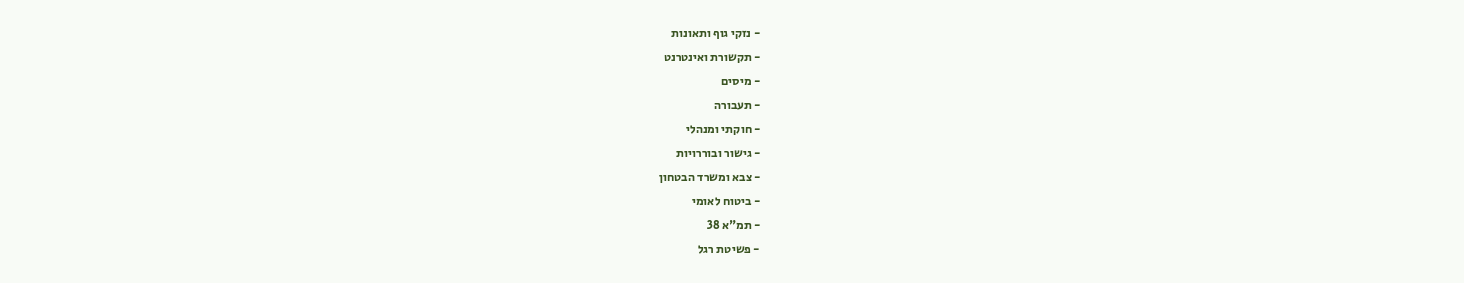- נזקי גוף ותאונות
- תקשורת ואינטרנט
- מיסים
- תעבורה
- חוקתי ומנהלי
- גישור ובוררויות
- צבא ומשרד הבטחון
- ביטוח לאומי
- תמ"א 38
- פשיטת רגל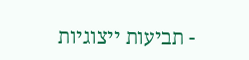- תביעות ייצוגיות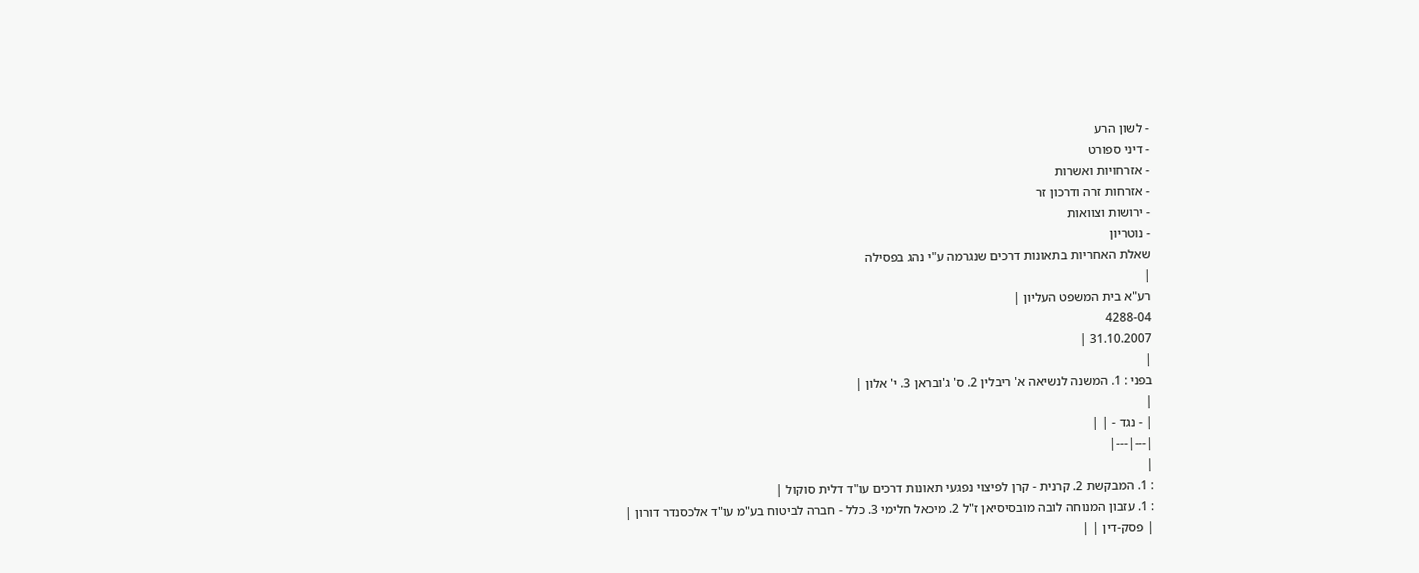- לשון הרע
- דיני ספורט
- אזרחויות ואשרות
- אזרחות זרה ודרכון זר
- ירושות וצוואות
- נוטריון
שאלת האחריות בתאונות דרכים שנגרמה ע"י נהג בפסילה
|
רע"א בית המשפט העליון |
4288-04
31.10.2007 |
|
בפני : 1. המשנה לנשיאה א' ריבלין 2. ס' ג'ובראן 3. י' אלון |
|
| - נגד - | |
|---|---|
|
: 1. המבקשת 2. קרנית - קרן לפיצוי נפגעי תאונות דרכים עו"ד דלית סוקול |
: 1. עזבון המנוחה לובה מובסיסיאן ז"ל 2. מיכאל חלימי 3. כלל - חברה לביטוח בע"מ עו"ד אלכסנדר דורון |
| פסק-דין | |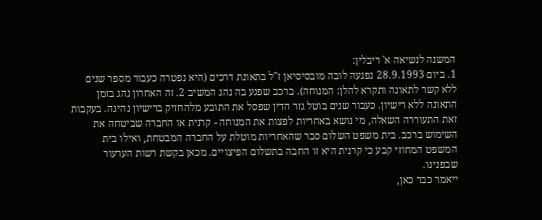המשנה לנשיאה א' ריבלין:
1. ביום 28.9.1993 נפגעה לובה מובסיסיאן ז"ל בתאונת דרכים (היא נפטרה כעבור מספר שנים ללא קשר לתאונה ותקרא להלן: המנוחה). ברכב שפגע בה נהג המשיב 2. זה האחרון נהג בזמן התאונה ללא רישיון. כעבור שנים בוטל גזר הדין שפסל את התובע מלהחזיק ברישיון נהיגה. בעקבות זאת התעוררה השאלה, מי נושא באחריות לפצות את המנוחה - קרנית או החברה שביטחה את השימוש ברכב. בית משפט השלום סבר שהאחריות מוטלת על החברה המבטחת, ואילו בית המשפט המחוזי קבע כי קרנית היא זו החבה בתשלום הפיצויים. מכאן בקשת רשות הערעור שבפנינו.
ייאמר כבר כאן,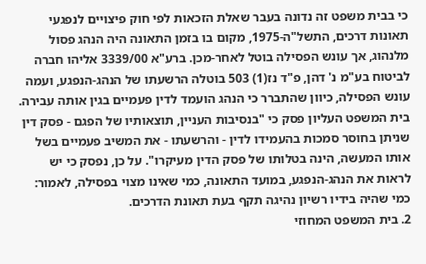כי בבית משפט זה נדונה בעבר שאלת הזכאות לפי חוק פיצויים לנפגעי תאונות דרכים, התשל"ה-1975, מקום בו בזמן התאונה היה הנהג פסול מלנהוג, אך עונש הפסילה בוטל לאחר-מכן. ברע"א 3339/00 אליהו חברה לביטוח בע"מ נ' דהן, פ"ד נז(1) 503 בוטלה הרשעתו של הנהג-הנפגע, ועמה עונש הפסילה, כיוון שהתברר כי הנהג הועמד לדין פעמיים בגין אותה עבירה. בית המשפט העליון פסק כי "בנסיבות העניין, תוצאותיו של הפגם - פסק דין שניתן בחוסר סמכות בהעמידו לדין - והרשעתו - את המשיב פעמיים בשל אותו המעשה, הינה בטלותו של פסק הדין מעיקרו". על כן, נפסק כי יש לראות את הנהג-הנפגע, במועד התאונה, כמי שאינו מצוי בפסילה, לאמור: כמי שהיה בידיו רשיון נהיגה תקף בעת תאונת הדרכים.
2. בית המשפט המחוזי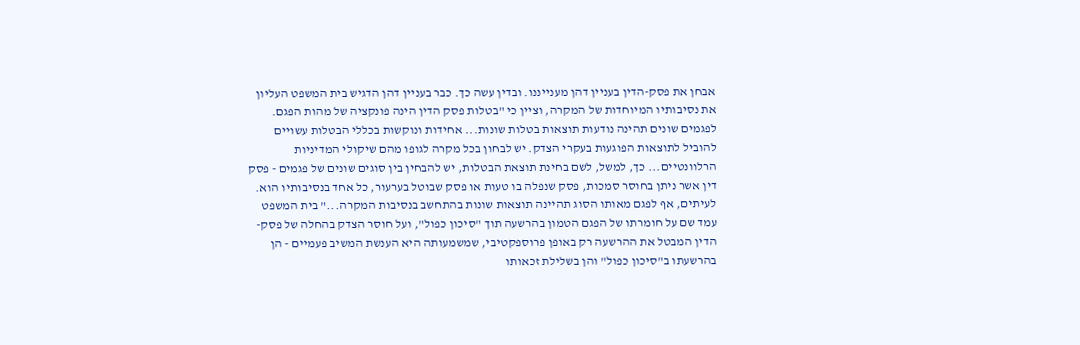אבחן את פסק-הדין בעניין דהן מענייננו. ובדין עשה כך. כבר בעניין דהן הדגיש בית המשפט העליון את נסיבותיו המיוחדות של המקרה, וציין כי "בטלות פסק הדין הינה פונקציה של מהות הפגם. לפגמים שונים תהינה נודעות תוצאות בטלות שונות... אחידות ונוקשות בכללי הבטלות עשויים להוביל לתוצאות הפוגעות בעקרי הצדק. יש לבחון בכל מקרה לגופו מהם שיקולי המדיניות הרלוונטיים... כך, למשל, לשם בחינת תוצאת הבטלות, יש להבחין בין סוגים שונים של פגמים - פסק דין אשר ניתן בחוסר סמכות, פסק שנפלה בו טעות או פסק שבוטל בערעור, כל אחד בנסיבותיו הוא. לעיתים, אף לפגם מאותו הסוג תהיינה תוצאות שונות בהתחשב בנסיבות המקרה..." בית המשפט עמד שם על חומרתו של הפגם הטמון בהרשעה תוך "סיכון כפול", ועל חוסר הצדק בהחלה של פסק-הדין המבטל את ההרשעה רק באופן פרוספקטיבי, שמשמעותה היא הענשת המשיב פעמיים - הן בהרשעתו ב"סיכון כפול" והן בשלילת זכאותו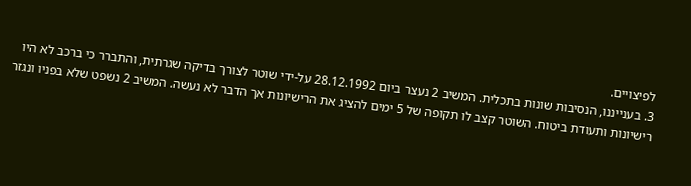לפיצויים.
3. בענייננו, הנסיבות שונות בתכלית. המשיב 2 נעצר ביום 28.12.1992 על-ידי שוטר לצורך בדיקה שגרתית, והתברר כי ברכב לא היו רישיונות ותעודת ביטוח. השוטר קצב לו תקופה של 5 ימים להציג את הרישיונות אך הדבר לא נעשה. המשיב 2 נשפט שלא בפניו ונגזר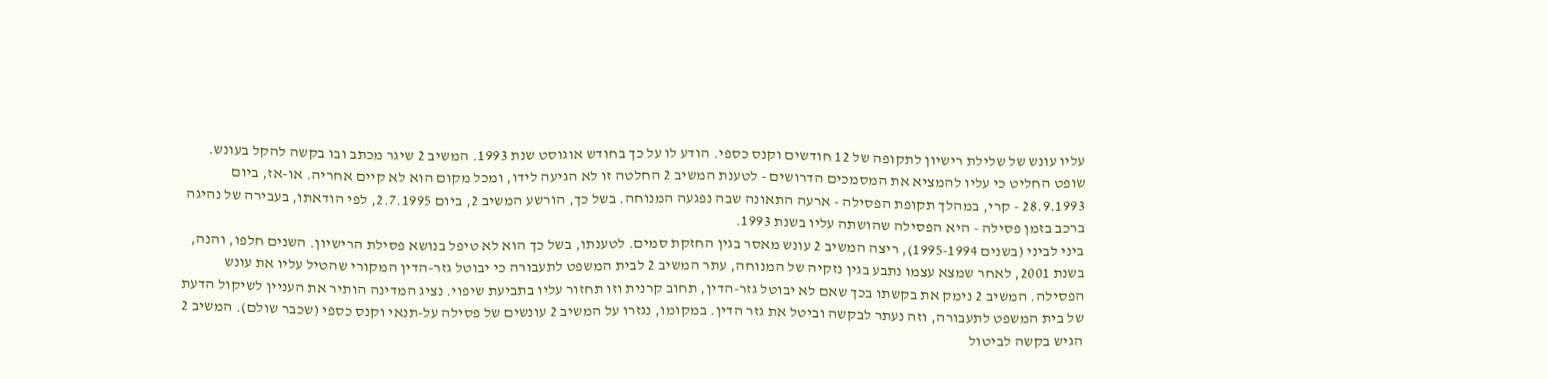עליו עונש של שלילת רישיון לתקופה של 12 חודשים וקנס כספי. הודע לו על כך בחודש אוגוסט שנת 1993. המשיב 2 שיגר מכתב ובו בקשה להקל בעונש. שופט החליט כי עליו להמציא את המסמכים הדרושים - לטענת המשיב 2 החלטה זו לא הגיעה לידו, ומכל מקום הוא לא קיים אחריה. או-אז, ביום 28.9.1993 - קרי, במהלך תקופת הפסילה - ארעה התאונה שבה נפגעה המנוחה. בשל כך, הורשע המשיב 2, ביום 2.7.1995, לפי הודאתו, בעבירה של נהיגה ברכב בזמן פסילה - היא הפסילה שהושתה עליו בשנת 1993.
ביני לביני (בשנים 1995-1994), ריצה המשיב 2 עונש מאסר בגין החזקת סמים. לטענתו, בשל כך הוא לא טיפל בנושא פסילת הרישיון. השנים חלפו, והנה, בשנת 2001, לאחר שמצא עצמו נתבע בגין נזקיה של המנוחה, עתר המשיב 2 לבית המשפט לתעבורה כי יבוטל גזר-הדין המקורי שהטיל עליו את עונש הפסילה. המשיב 2 נימק את בקשתו בכך שאם לא יבוטל גזר-הדין, תחוב קרנית וזו תחזור עליו בתביעת שיפוי. נציג המדינה הותיר את העניין לשיקול הדעת של בית המשפט לתעבורה, וזה נעתר לבקשה וביטל את גזר הדין. במקומו, נגזרו על המשיב 2 עונשים של פסילה על-תנאי וקנס כספי (שכבר שולם). המשיב 2 הגיש בקשה לביטול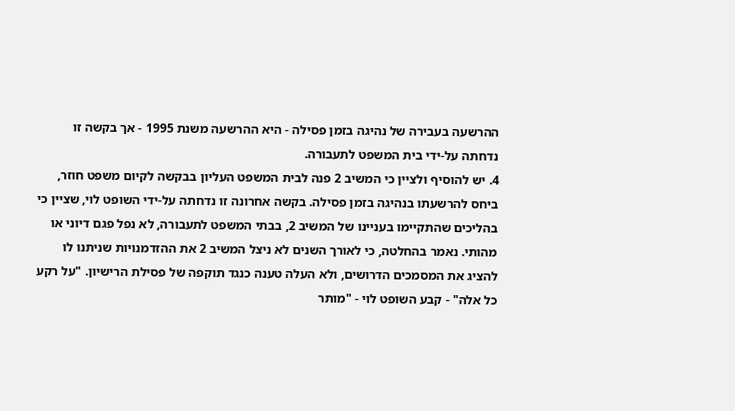ההרשעה בעבירה של נהיגה בזמן פסילה - היא ההרשעה משנת 1995 - אך בקשה זו נדחתה על-ידי בית המשפט לתעבורה.
4. יש להוסיף ולציין כי המשיב 2 פנה לבית המשפט העליון בבקשה לקיום משפט חוזר, ביחס להרשעתו בנהיגה בזמן פסילה. בקשה אחרונה זו נדחתה על-ידי השופט לוי, שציין כי בהליכים שהתקיימו בעניינו של המשיב 2, בבתי המשפט לתעבורה, לא נפל פגם דיוני או מהותי. נאמר בהחלטה, כי לאורך השנים לא ניצל המשיב 2 את ההזדמנויות שניתנו לו להציג את המסמכים הדרושים, ולא העלה טענה כנגד תוקפה של פסילת הרישיון. "על רקע כל אלה" - קבע השופט לוי - "מותר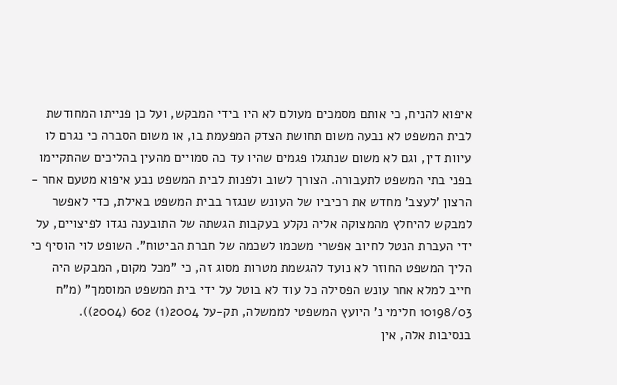איפוא להניח, כי אותם מסמכים מעולם לא היו בידי המבקש, ועל כן פנייתו המחודשת לבית המשפט לא נבעה משום תחושת הצדק המפעמת בו, או משום הסברה כי נגרם לו עיוות דין, וגם לא משום שנתגלו פגמים שהיו עד כה סמויים מהעין בהליכים שהתקיימו בפני בתי המשפט לתעבורה. הצורך לשוב ולפנות לבית המשפט נבע איפוא מטעם אחר - הרצון 'לעצב' מחדש את רכיביו של העונש שנגזר בבית המשפט באילת, כדי לאפשר למבקש להיחלץ מהמצוקה אליה נקלע בעקבות הגשתה של התובענה נגדו לפיצויים, על ידי העברת הנטל לחיוב אפשרי משכמו לשכמה של חברת הביטוח". השופט לוי הוסיף כי הליך המשפט החוזר לא נועד להגשמת מטרות מסוג זה, כי "מכל מקום, המבקש היה חייב למלא אחר עונש הפסילה כל עוד לא בוטל על ידי בית המשפט המוסמך" (מ"ח 10198/03 חלימי נ' היועץ המשפטי לממשלה, תק-על 2004(1) 602 (2004)).
בנסיבות אלה, אין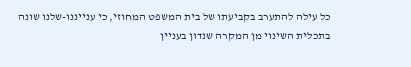כל עילה להתערב בקביעתו של בית המשפט המחוזי, כי ענייננו-שלנו שונה בתכלית השינוי מן המקרה שנדון בעניין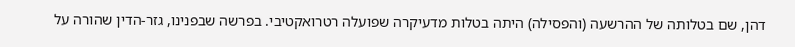דהן, שם בטלותה של ההרשעה (והפסילה) היתה בטלות מדעיקרה שפועלה רטרואקטיבי. בפרשה שבפנינו, גזר-הדין שהורה על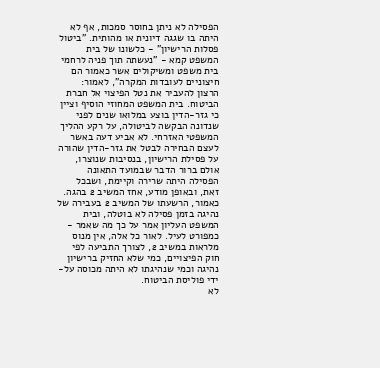הפסילה לא ניתן בחוסר סמכות, אף לא היתה בו שגגה דיונית או מהותית. "ביטול פסלות הרישיון" - כלשונו של בית המשפט קמא - "נעשתה תוך פניה לרחמי בית משפט ומשיקולים אשר כאמור הם חיצוניים לעובדות המקרה", לאמור: הרצון להעביר את נטל הפיצוי אל חברת הביטוח. בית המשפט המחוזי הוסיף וציין כי גזר-הדין בוצע במלואו שנים לפני שנדונה הבקשה לביטולה, על רקע ההליך המשפטי האזרחי. לא אביע דעה באשר לעצם הבחירה לבטל את גזר-הדין שהורה על פסילת הרישיון, בנסיבות שנוצרו, אולם ברור הדבר שבמועד התאונה הפסילה היתה שרירה וקיימת, ושבכל זאת, ובאופן מודע, אחז המשיב 2 בהגה. כאמור, הרשעתו של המשיב 2 בעבירה של נהיגה בזמן פסילה לא בוטלה, ובית המשפט העליון אמר על כך מה שאמר - כמפורט לעיל. לאור כל אלה, אין מנוס מלראות במשיב 2, לצורך התביעה לפי חוק הפיצויים, כמי שלא החזיק ברישיון נהיגה וכמי שנהיגתו לא היתה מכוסה על-ידי פוליסת הביטוח.
לא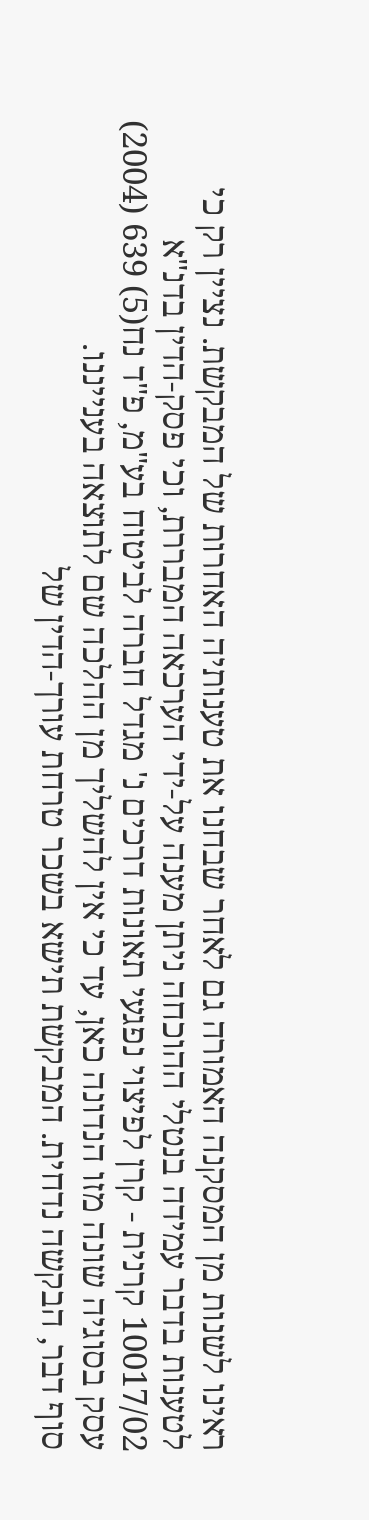ראינו לשנות מן המסקנה האמורה גם לאחר שבחנו את טענותיה האחרות של המבקשת. נציין רק כי לטענות בדבר עמידה בנטלי ההוכחה ניתן מענה על-ידי הערכאה המבררת, וכי פסק-הדין בדנ"א 10017/02 קרנית - קרן לפיצוי נפגעי תאונות דרכים נ' מגדל חברה לביטוח בע"מ, פ"ד נח(5) 639 (2004) עסק בסוגיה שונה מזו הנדונה כאן, עד כי אין להשליך מן ההלכה שם לתוצאה בענייננו.
סוף דבר, הבקשה נדחית. המבקשת תישא בשכר טרחת עורך-הדין של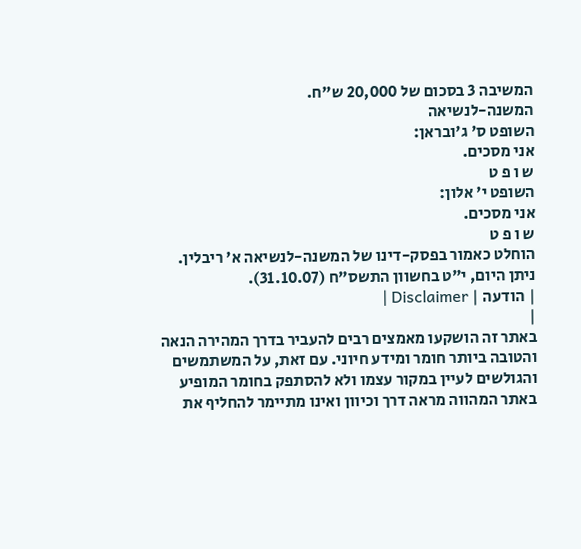המשיבה 3 בסכום של 20,000 ש"ח.
המשנה-לנשיאה
השופט ס' ג'ובראן:
אני מסכים.
ש ו פ ט
השופט י' אלון:
אני מסכים.
ש ו פ ט
הוחלט כאמור בפסק-דינו של המשנה-לנשיאה א' ריבלין.
ניתן היום, י"ט בחשוון התשס"ח (31.10.07).
| הודעה | Disclaimer |
|
באתר זה הושקעו מאמצים רבים להעביר בדרך המהירה הנאה והטובה ביותר חומר ומידע חיוני. עם זאת, על המשתמשים והגולשים לעיין במקור עצמו ולא להסתפק בחומר המופיע באתר המהווה מראה דרך וכיוון ואינו מתיימר להחליף את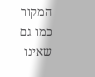המקור כמו גם שאינו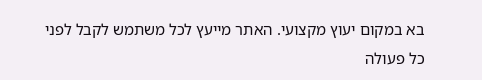בא במקום יעוץ מקצועי. האתר מייעץ לכל משתמש לקבל לפני כל פעולה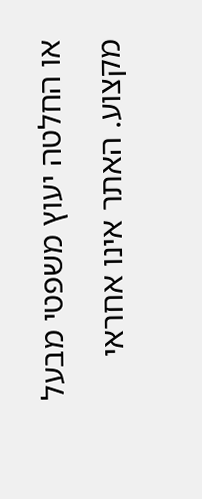או החלטה יעוץ משפטי מבעל מקצוע. האתר אינו אחראי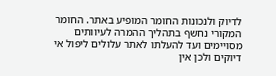לדיוק ולנכונות החומר המופיע באתר. החומר המקורי נחשף בתהליך ההמרה לעיוותים מסויימים ועד להעלתו לאתר עלולים ליפול אי דיוקים ולכן אין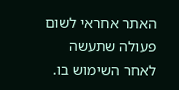האתר אחראי לשום פעולה שתעשה לאחר השימוש בו.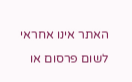האתר אינו אחראי לשום פרסום או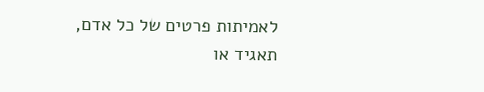לאמיתות פרטים של כל אדם, תאגיד או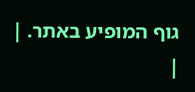גוף המופיע באתר. |
|